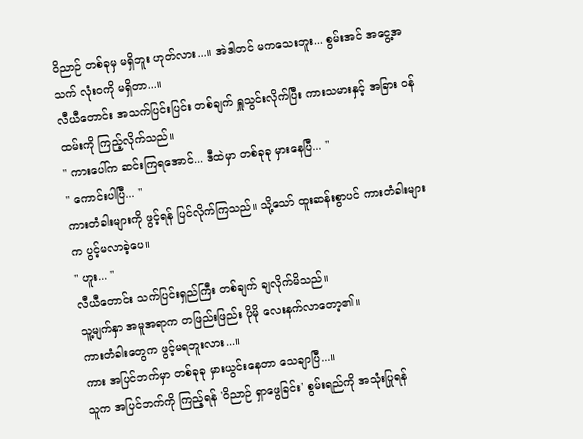ဝိညာဉ် တစ်ခုမှ မရှိဘူး ဟုတ်လား...။ အဲဒါတင် မကသေးဘူး... စွမ်းအင် အငွေ့အသက် လုံးဝကို မရှိတာ...။
လီယီတောင်း အသက်ပြင်းပြင်း တစ်ချက် ရှူသွင်းလိုက်ပြီး ကားသမားနှင့် အခြား ဝန်ထမ်းကို ကြည့်လိုက်သည်။
" ကားပေါ်က ဆင်းကြရအောင်... ဒီထဲမှာ တစ်ခုခု မှားနေပြီ... "
" ကောင်းပါပြီ... "
ကားတံခါးများကို ဖွင့်ရန် ပြင်လိုက်ကြသည်။ သို့သော် ထူးဆန်းစွာပင် ကားတံခါးများက ပွင့်မလာခဲ့ပေ။
" ဟူး... "
လီယီတောင်း သက်ပြင်းရှည်ကြီး တစ်ချက် ချလိုက်မိသည်။
သူ့မျက်နှာ အမူအရာက တဖြည်းဖြည်း ပိုမို လေးနက်လာတော့၏။
ကားတံခါးတွေက ဖွင့်မရဘူးလား...။
ကား အပြင်ဘက်မှာ တစ်ခုခု မှားယွင်းနေတာ သေချာပြီ...။
သူက အပြင်ဘက်ကို ကြည့်ရန် 'ဝိညာဉ် ရှာဖွေခြင်း' စွမ်းရည်ကို အသုံးပြုရန်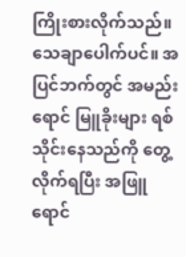ကြိုးစားလိုက်သည်။
သေချာပေါက်ပင်။ အပြင်ဘက်တွင် အမည်းရောင် မြူခိုးများ ရစ်သိုင်းနေသည်ကို တွေ့လိုက်ရပြီး အဖြူရောင်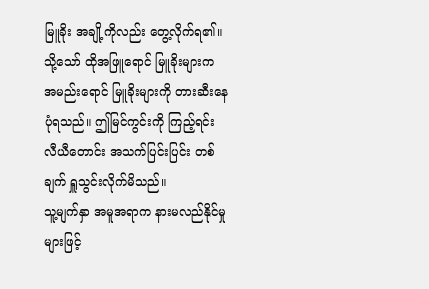မြူခိုး အချို့ကိုလည်း တွေ့လိုက်ရ၏။
သို့သော် ထိုအဖြူရောင် မြူခိုးများက အမည်းရောင် မြူခိုးများကို တားဆီးနေပုံရသည်။ ဤမြင်ကွင်းကို ကြည့်ရင်း လီယီတောင်း အသက်ပြင်းပြင်း တစ်ချက် ရှူသွင်းလိုက်မိသည်။
သူ့မျက်နှာ အမူအရာက နားမလည်နိုင်မှုများဖြင့်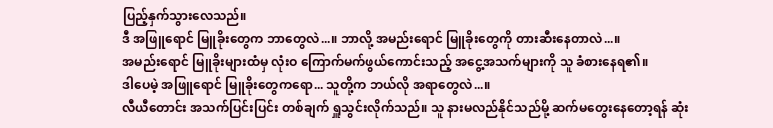ပြည့်နှက်သွားလေသည်။
ဒီ အဖြူရောင် မြူခိုးတွေက ဘာတွေလဲ...။ ဘာလို့ အမည်းရောင် မြူခိုးတွေကို တားဆီးနေတာလဲ...။
အမည်းရောင် မြူခိုးများထံမှ လုံးဝ ကြောက်မက်ဖွယ်ကောင်းသည့် အငွေ့အသက်များကို သူ ခံစားနေရ၏။
ဒါပေမဲ့ အဖြူရောင် မြူခိုးတွေကရော... သူတို့က ဘယ်လို အရာတွေလဲ...။
လီယီတောင်း အသက်ပြင်းပြင်း တစ်ချက် ရှူသွင်းလိုက်သည်။ သူ နားမလည်နိုင်သည်မို့ ဆက်မတွေးနေတော့ရန် ဆုံး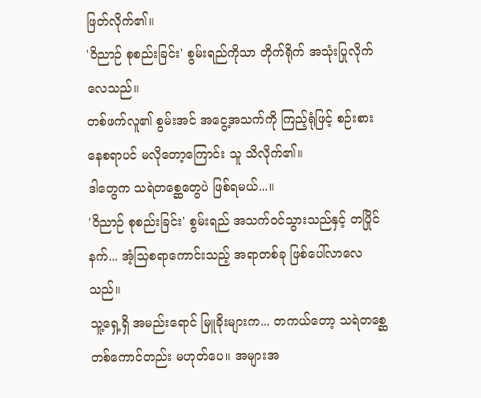ဖြတ်လိုက်၏။
'ဝိညာဉ် စုစည်းခြင်း' စွမ်းရည်ကိုသာ တိုက်ရိုက် အသုံးပြုလိုက်လေသည်။
တစ်ဖက်လူ၏ စွမ်းအင် အငွေ့အသက်ကို ကြည့်ရုံဖြင့် စဉ်းစားနေစရာပင် မလိုတော့ကြောင်း သူ သိလိုက်၏။
ဒါတွေက သရဲတစ္ဆေတွေပဲ ဖြစ်ရမယ်...။
'ဝိညာဉ် စုစည်းခြင်း' စွမ်းရည် အသက်ဝင်သွားသည်နှင့် တပြိုင်နက်... အံ့သြစရာကောင်းသည့် အရာတစ်ခု ဖြစ်ပေါ်လာလေသည်။
သူ့ရှေ့ရှိ အမည်းရောင် မြူခိုးများက... တကယ်တော့ သရဲတစ္ဆေ တစ်ကောင်တည်း မဟုတ်ပေ။ အများအ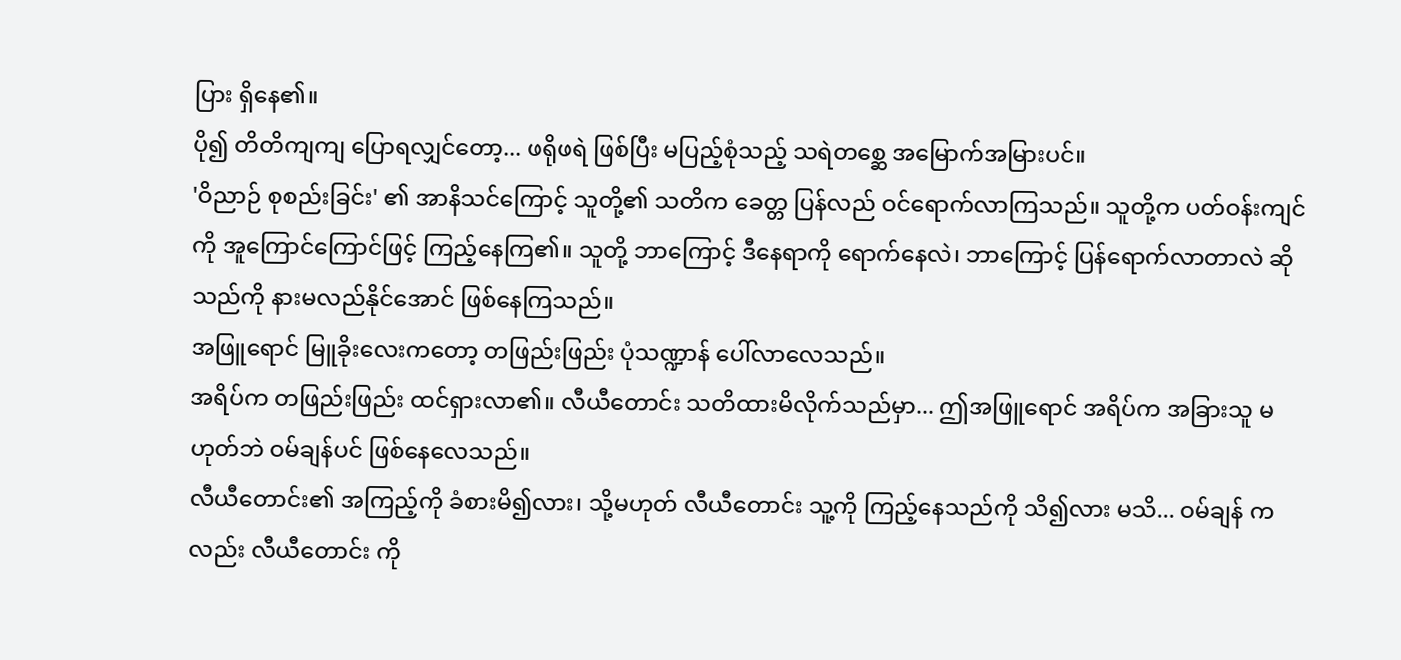ပြား ရှိနေ၏။
ပို၍ တိတိကျကျ ပြောရလျှင်တော့... ဖရိုဖရဲ ဖြစ်ပြီး မပြည့်စုံသည့် သရဲတစ္ဆေ အမြောက်အမြားပင်။
'ဝိညာဉ် စုစည်းခြင်း' ၏ အာနိသင်ကြောင့် သူတို့၏ သတိက ခေတ္တ ပြန်လည် ဝင်ရောက်လာကြသည်။ သူတို့က ပတ်ဝန်းကျင်ကို အူကြောင်ကြောင်ဖြင့် ကြည့်နေကြ၏။ သူတို့ ဘာကြောင့် ဒီနေရာကို ရောက်နေလဲ၊ ဘာကြောင့် ပြန်ရောက်လာတာလဲ ဆိုသည်ကို နားမလည်နိုင်အောင် ဖြစ်နေကြသည်။
အဖြူရောင် မြူခိုးလေးကတော့ တဖြည်းဖြည်း ပုံသဏ္ဍာန် ပေါ်လာလေသည်။
အရိပ်က တဖြည်းဖြည်း ထင်ရှားလာ၏။ လီယီတောင်း သတိထားမိလိုက်သည်မှာ... ဤအဖြူရောင် အရိပ်က အခြားသူ မဟုတ်ဘဲ ဝမ်ချန်ပင် ဖြစ်နေလေသည်။
လီယီတောင်း၏ အကြည့်ကို ခံစားမိ၍လား၊ သို့မဟုတ် လီယီတောင်း သူ့ကို ကြည့်နေသည်ကို သိ၍လား မသိ... ဝမ်ချန် ကလည်း လီယီတောင်း ကို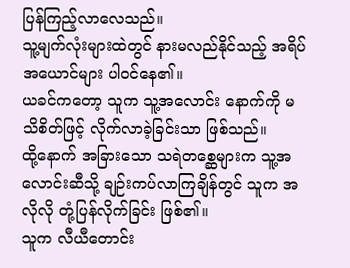ပြန်ကြည့်လာလေသည်။
သူ့မျက်လုံးများထဲတွင် နားမလည်နိုင်သည့် အရိပ်အယောင်များ ပါဝင်နေ၏။
ယခင်ကတော့ သူက သူ့အလောင်း နောက်ကို မသိစိတ်ဖြင့် လိုက်လာခဲ့ခြင်းသာ ဖြစ်သည်။
ထို့နောက် အခြားသော သရဲတစ္ဆေများက သူ့အလောင်းဆီသို့ ချဉ်းကပ်လာကြချိန်တွင် သူက အလိုလို တုံ့ပြန်လိုက်ခြင်း ဖြစ်၏။
သူက လီယီတောင်း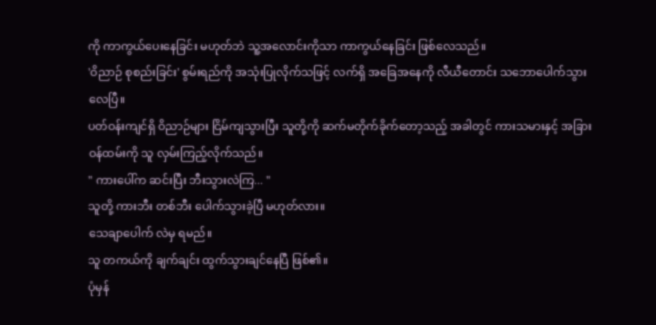ကို ကာကွယ်ပေးနေခြင်း မဟုတ်ဘဲ သူ့အလောင်းကိုသာ ကာကွယ်နေခြင်း ဖြစ်လေသည်။
'ဝိညာဉ် စုစည်းခြင်း' စွမ်းရည်ကို အသုံးပြုလိုက်သဖြင့် လက်ရှိ အခြေအနေကို လီယီတောင်း သဘောပေါက်သွားလေပြီ။
ပတ်ဝန်းကျင်ရှိ ဝိညာဉ်များ ငြိမ်ကျသွားပြီး သူတို့ကို ဆက်မတိုက်ခိုက်တော့သည့် အခါတွင် ကားသမားနှင့် အခြား ဝန်ထမ်းကို သူ လှမ်းကြည့်လိုက်သည်။
" ကားပေါ်က ဆင်းပြီး ဘီးသွားလဲကြ... "
သူတို့ ကားဘီး တစ်ဘီး ပေါက်သွားခဲ့ပြီ မဟုတ်လား။
သေချာပေါက် လဲမှ ရမည်။
သူ တကယ်ကို ချက်ချင်း ထွက်သွားချင်နေပြီ ဖြစ်၏။
ပုံမှန်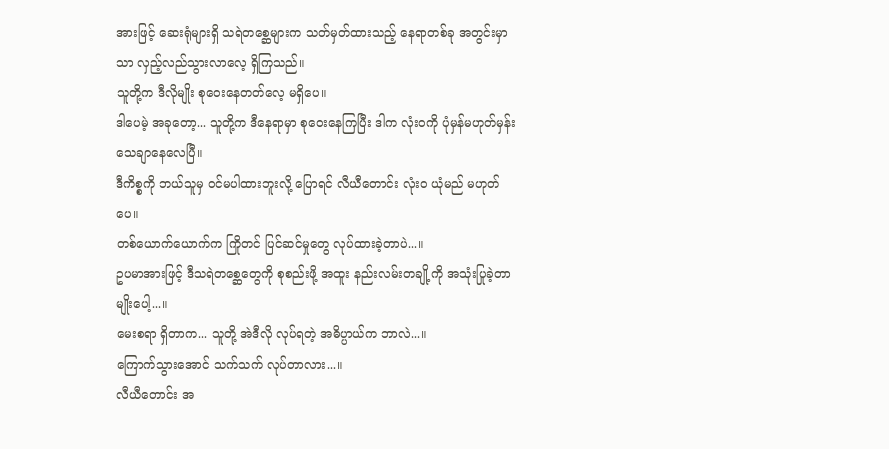အားဖြင့် ဆေးရုံများရှိ သရဲတစ္ဆေများက သတ်မှတ်ထားသည့် နေရာတစ်ခု အတွင်းမှာသာ လှည့်လည်သွားလာလေ့ ရှိကြသည်။
သူတို့က ဒီလိုမျိုး စုဝေးနေတတ်လေ့ မရှိပေ။
ဒါပေမဲ့ အခုတော့... သူတို့က ဒီနေရာမှာ စုဝေးနေကြပြီး ဒါက လုံးဝကို ပုံမှန်မဟုတ်မှန်း သေချာနေလေပြီ။
ဒီကိစ္စကို ဘယ်သူမှ ဝင်မပါထားဘူးလို့ ပြောရင် လီယီတောင်း လုံးဝ ယုံမည် မဟုတ်ပေ။
တစ်ယောက်ယောက်က ကြိုတင် ပြင်ဆင်မှုတွေ လုပ်ထားခဲ့တာပဲ...။
ဥပမာအားဖြင့် ဒီသရဲတစ္ဆေတွေကို စုစည်းဖို့ အထူး နည်းလမ်းတချို့ကို အသုံးပြုခဲ့တာမျိုးပေါ့...။
မေးစရာ ရှိတာက... သူတို့ အဲဒီလို လုပ်ရတဲ့ အဓိပ္ပာယ်က ဘာလဲ...။
ကြောက်သွားအောင် သက်သက် လုပ်တာလား...။
လီယီတောင်း အ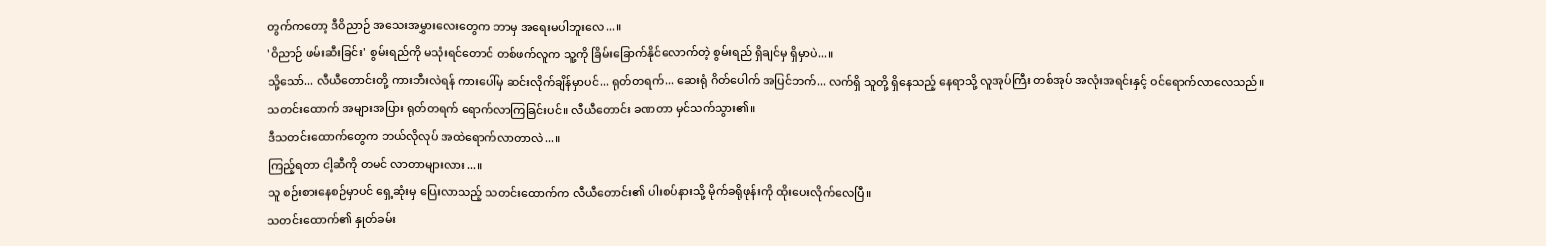တွက်ကတော့ ဒီဝိညာဉ် အသေးအမွှားလေးတွေက ဘာမှ အရေးမပါဘူးလေ...။
'ဝိညာဉ် ဖမ်းဆီးခြင်း' စွမ်းရည်ကို မသုံးရင်တောင် တစ်ဖက်လူက သူ့ကို ခြိမ်းခြောက်နိုင်လောက်တဲ့ စွမ်းရည် ရှိချင်မှ ရှိမှာပဲ...။
သို့သော်... လီယီတောင်းတို့ ကားဘီးလဲရန် ကားပေါ်မှ ဆင်းလိုက်ချိန်မှာပင်... ရုတ်တရက်... ဆေးရုံ ဂိတ်ပေါက် အပြင်ဘက်... လက်ရှိ သူတို့ ရှိနေသည့် နေရာသို့ လူအုပ်ကြီး တစ်အုပ် အလုံးအရင်းနှင့် ဝင်ရောက်လာလေသည်။
သတင်းထောက် အများအပြား ရုတ်တရက် ရောက်လာကြခြင်းပင်။ လီယီတောင်း ခဏတာ မှင်သက်သွား၏။
ဒီသတင်းထောက်တွေက ဘယ်လိုလုပ် အထဲရောက်လာတာလဲ...။
ကြည့်ရတာ ငါ့ဆီကို တမင် လာတာများလား...။
သူ စဉ်းစားနေစဉ်မှာပင် ရှေ့ဆုံးမှ ပြေးလာသည့် သတင်းထောက်က လီယီတောင်း၏ ပါးစပ်နားသို့ မိုက်ခရိုဖုန်းကို ထိုးပေးလိုက်လေပြီ။
သတင်းထောက်၏ နှုတ်ခမ်း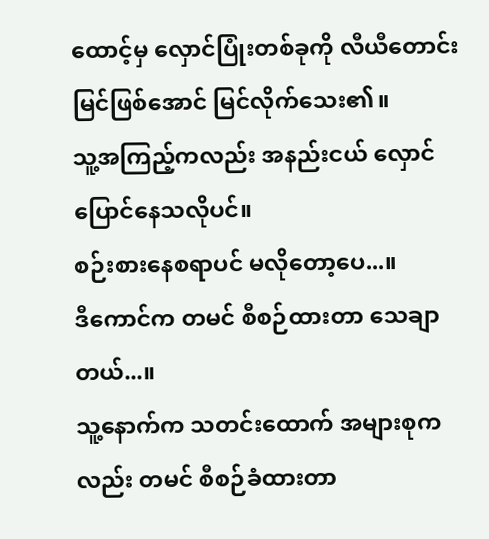ထောင့်မှ လှောင်ပြုံးတစ်ခုကို လီယီတောင်း မြင်ဖြစ်အောင် မြင်လိုက်သေး၏။
သူ့အကြည့်ကလည်း အနည်းငယ် လှောင်ပြောင်နေသလိုပင်။
စဉ်းစားနေစရာပင် မလိုတော့ပေ...။
ဒီကောင်က တမင် စီစဉ်ထားတာ သေချာတယ်...။
သူ့နောက်က သတင်းထောက် အများစုကလည်း တမင် စီစဉ်ခံထားတာ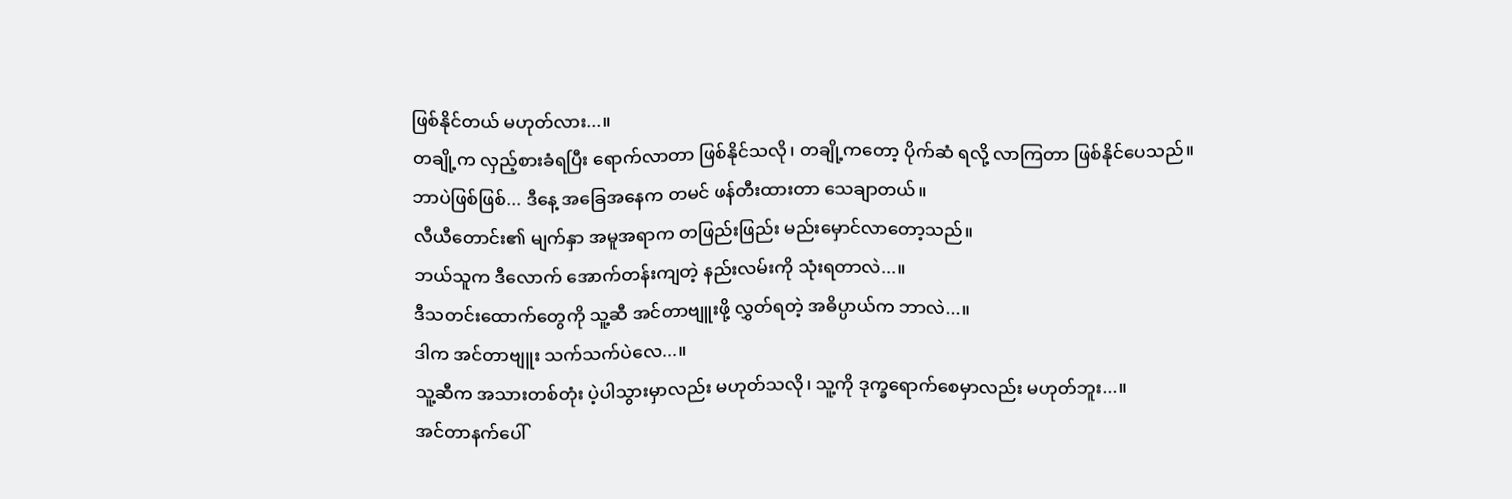ဖြစ်နိုင်တယ် မဟုတ်လား...။
တချို့က လှည့်စားခံရပြီး ရောက်လာတာ ဖြစ်နိုင်သလို၊ တချို့ကတော့ ပိုက်ဆံ ရလို့ လာကြတာ ဖြစ်နိုင်ပေသည်။
ဘာပဲဖြစ်ဖြစ်... ဒီနေ့ အခြေအနေက တမင် ဖန်တီးထားတာ သေချာတယ်။
လီယီတောင်း၏ မျက်နှာ အမူအရာက တဖြည်းဖြည်း မည်းမှောင်လာတော့သည်။
ဘယ်သူက ဒီလောက် အောက်တန်းကျတဲ့ နည်းလမ်းကို သုံးရတာလဲ...။
ဒီသတင်းထောက်တွေကို သူ့ဆီ အင်တာဗျူးဖို့ လွှတ်ရတဲ့ အဓိပ္ပာယ်က ဘာလဲ...။
ဒါက အင်တာဗျူး သက်သက်ပဲလေ...။
သူ့ဆီက အသားတစ်တုံး ပဲ့ပါသွားမှာလည်း မဟုတ်သလို၊ သူ့ကို ဒုက္ခရောက်စေမှာလည်း မဟုတ်ဘူး...။
အင်တာနက်ပေါ်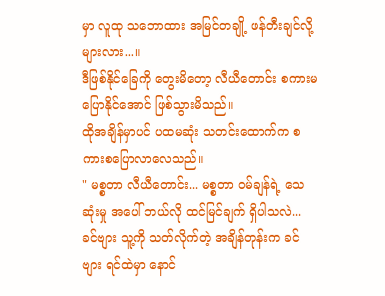မှာ လူထု သဘောထား အမြင်တချို့ ဖန်တီးချင်လို့များလား...။
ဒီဖြစ်နိုင်ခြေကို တွေးမိတော့ လီယီတောင်း စကားမပြောနိုင်အောင် ဖြစ်သွားမိသည်။
ထိုအချိန်မှာပင် ပထမဆုံး သတင်းထောက်က စကားစပြောလာလေသည်။
" မစ္စတာ လီယီတောင်း... မစ္စတာ ဝမ်ချန်ရဲ့ သေဆုံးမှု အပေါ် ဘယ်လို ထင်မြင်ချက် ရှိပါသလဲ... ခင်ဗျား သူ့ကို သတ်လိုက်တဲ့ အချိန်တုန်းက ခင်ဗျား ရင်ထဲမှာ နောင်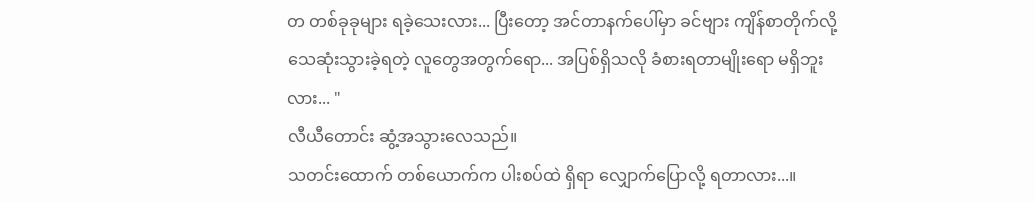တ တစ်ခုခုများ ရခဲ့သေးလား... ပြီးတော့ အင်တာနက်ပေါ်မှာ ခင်ဗျား ကျိန်စာတိုက်လို့ သေဆုံးသွားခဲ့ရတဲ့ လူတွေအတွက်ရော... အပြစ်ရှိသလို ခံစားရတာမျိုးရော မရှိဘူးလား... "
လီယီတောင်း ဆွံ့အသွားလေသည်။
သတင်းထောက် တစ်ယောက်က ပါးစပ်ထဲ ရှိရာ လျှောက်ပြောလို့ ရတာလား...။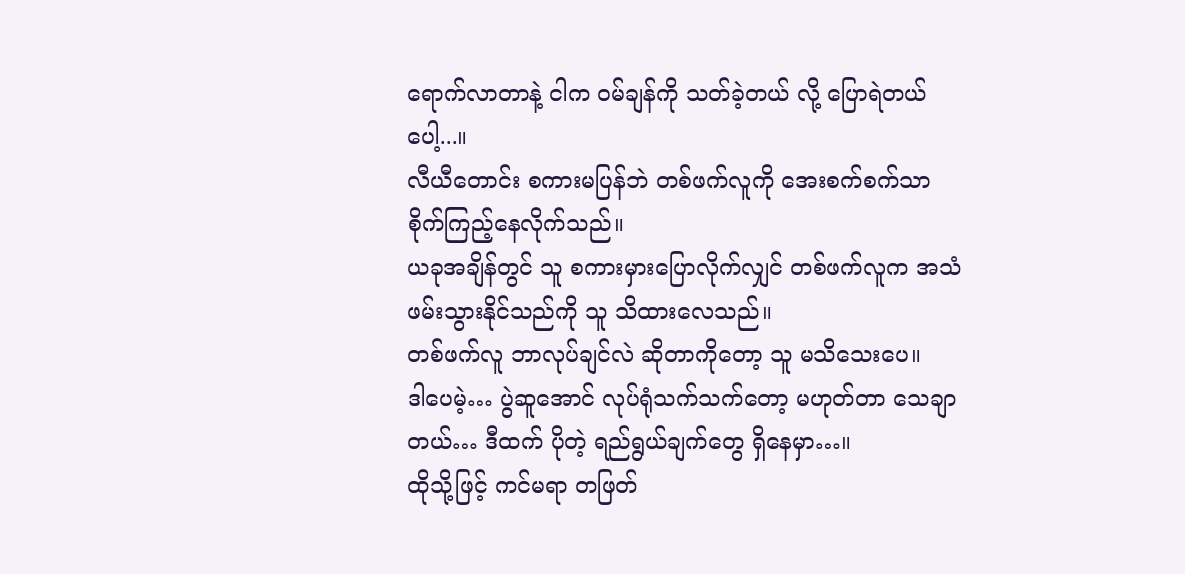ရောက်လာတာနဲ့ ငါက ဝမ်ချန်ကို သတ်ခဲ့တယ် လို့ ပြောရဲတယ်ပေါ့...။
လီယီတောင်း စကားမပြန်ဘဲ တစ်ဖက်လူကို အေးစက်စက်သာ စိုက်ကြည့်နေလိုက်သည်။
ယခုအချိန်တွင် သူ စကားမှားပြောလိုက်လျှင် တစ်ဖက်လူက အသံဖမ်းသွားနိုင်သည်ကို သူ သိထားလေသည်။
တစ်ဖက်လူ ဘာလုပ်ချင်လဲ ဆိုတာကိုတော့ သူ မသိသေးပေ။
ဒါပေမဲ့… ပွဲဆူအောင် လုပ်ရုံသက်သက်တော့ မဟုတ်တာ သေချာတယ်… ဒီထက် ပိုတဲ့ ရည်ရွယ်ချက်တွေ ရှိနေမှာ…။
ထိုသို့ဖြင့် ကင်မရာ တဖြတ်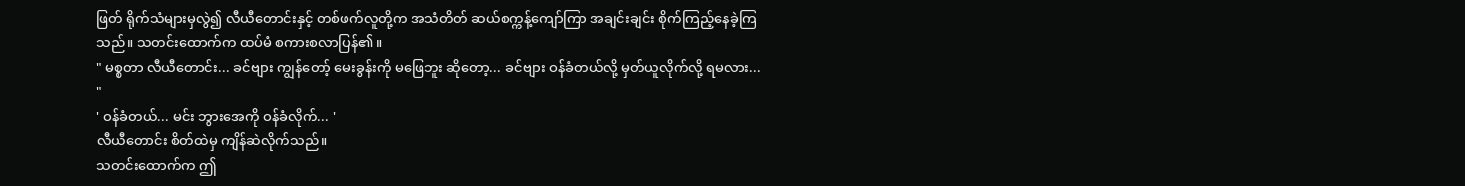ဖြတ် ရိုက်သံများမှလွဲ၍ လီယီတောင်းနှင့် တစ်ဖက်လူတို့က အသံတိတ် ဆယ်စက္ကန့်ကျော်ကြာ အချင်းချင်း စိုက်ကြည့်နေခဲ့ကြသည်။ သတင်းထောက်က ထပ်မံ စကားစလာပြန်၏။
" မစ္စတာ လီယီတောင်း... ခင်ဗျား ကျွန်တော့် မေးခွန်းကို မဖြေဘူး ဆိုတော့... ခင်ဗျား ဝန်ခံတယ်လို့ မှတ်ယူလိုက်လို့ ရမလား... "
' ဝန်ခံတယ်... မင်း ဘွားအေကို ဝန်ခံလိုက်... '
လီယီတောင်း စိတ်ထဲမှ ကျိန်ဆဲလိုက်သည်။
သတင်းထောက်က ဤ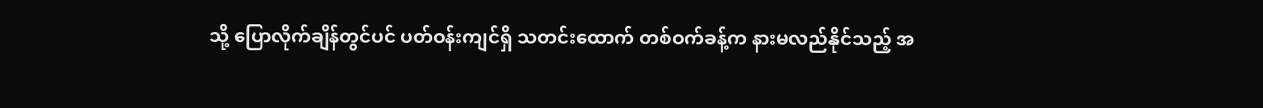သို့ ပြောလိုက်ချိန်တွင်ပင် ပတ်ဝန်းကျင်ရှိ သတင်းထောက် တစ်ဝက်ခန့်က နားမလည်နိုင်သည့် အ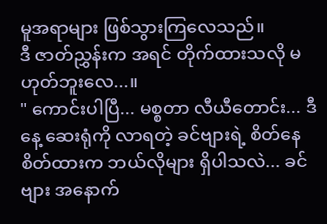မူအရာများ ဖြစ်သွားကြလေသည်။
ဒီ ဇာတ်ညွှန်းက အရင် တိုက်ထားသလို မဟုတ်ဘူးလေ...။
" ကောင်းပါပြီ... မစ္စတာ လီယီတောင်း... ဒီနေ့ ဆေးရုံကို လာရတဲ့ ခင်ဗျားရဲ့ စိတ်နေစိတ်ထားက ဘယ်လိုများ ရှိပါသလဲ... ခင်ဗျား အနောက်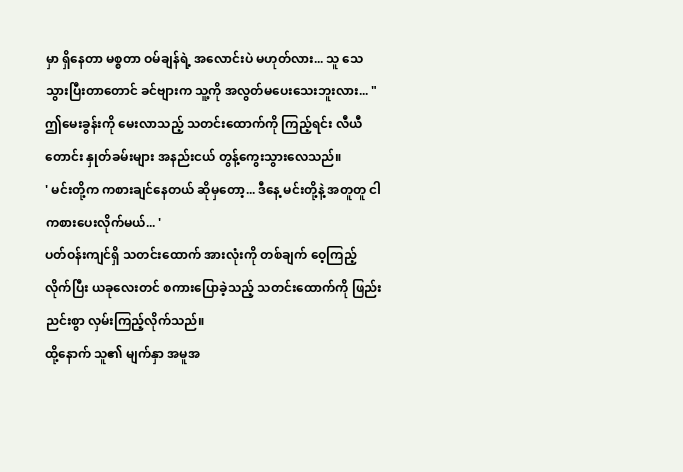မှာ ရှိနေတာ မစ္စတာ ဝမ်ချန်ရဲ့ အလောင်းပဲ မဟုတ်လား... သူ သေသွားပြီးတာတောင် ခင်ဗျားက သူ့ကို အလွတ်မပေးသေးဘူးလား... "
ဤမေးခွန်းကို မေးလာသည့် သတင်းထောက်ကို ကြည့်ရင်း လီယီတောင်း နှုတ်ခမ်းများ အနည်းငယ် တွန့်ကွေးသွားလေသည်။
' မင်းတို့က ကစားချင်နေတယ် ဆိုမှတော့... ဒီနေ့ မင်းတို့နဲ့ အတူတူ ငါ ကစားပေးလိုက်မယ်... '
ပတ်ဝန်းကျင်ရှိ သတင်းထောက် အားလုံးကို တစ်ချက် ဝေ့ကြည့်လိုက်ပြီး ယခုလေးတင် စကားပြောခဲ့သည့် သတင်းထောက်ကို ဖြည်းညင်းစွာ လှမ်းကြည့်လိုက်သည်။
ထို့နောက် သူ၏ မျက်နှာ အမူအ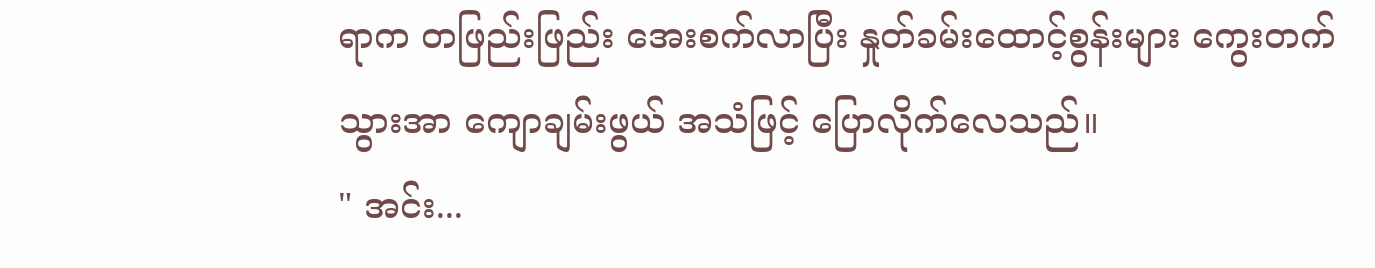ရာက တဖြည်းဖြည်း အေးစက်လာပြီး နှုတ်ခမ်းထောင့်စွန်းများ ကွေးတက်သွားအာ ကျောချမ်းဖွယ် အသံဖြင့် ပြောလိုက်လေသည်။
" အင်း...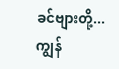ခင်ဗျားတို့... ကျွန်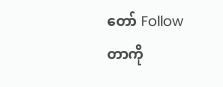တော် Follow တာကို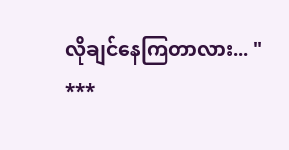လိုချင်နေကြတာလား... "
***